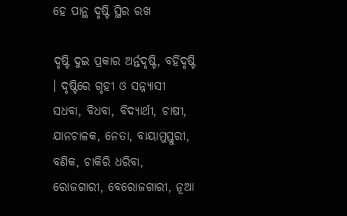ହେ ପାନ୍ଥ ଦୃଷ୍ଟି ସ୍ଥିର ରଖ

ଦୃଷ୍ଟି ଦୁଇ ପ୍ରକାର ଅର୍ନ୍ତଦୃଷ୍ଟି, ବର୍ହିଦୃଷ୍ଟି । ଦୃଷ୍ଟିରେ ଗୃହୀ ଓ ସନ୍ନ୍ୟାସୀ ସଧବା, ବିଧବା, ବିଦ୍ୟାର୍ଥୀ, ଚାଷୀ, ଯାନଚାଳକ, ନେତା, ବାୟାମୁସ୍ତୁରୀ, ବଣିକ, ଚାକିରି ଧରିବା, ରୋଜଗାରୀ, ବେରୋଜଗାରୀ, ନୂଆ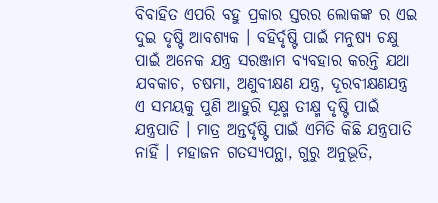ବିବାହିତ ଏପରି ବହୁ ପ୍ରକାର ସ୍ତରର ଲୋକଙ୍କ ର ଏଇ ଦୁଇ ଦୃଷ୍ଟି ଆବଶ୍ୟକ । ବହିର୍ଦୃଷ୍ଟି ପାଇଁ ମନୁଷ୍ୟ ଚକ୍ଷୁ ପାଇଁ ଅନେକ ଯନ୍ତ୍ର ସରଞ୍ଜାମ ବ୍ୟବହାର କରନ୍ତି ଯଥା ଯବକାଚ, ଚଷମା, ଅଣୁବୀକ୍ଷଣ ଯନ୍ତ୍ର, ଦୂରବୀକ୍ଷଣଯନ୍ତ୍ର ଏ ସମୟକୁ ପୁଣି ଆହୁରି ସୂକ୍ଷ୍ମ ତୀକ୍ଷ୍ମ ଦୃଷ୍ଟି ପାଇଁ ଯନ୍ତ୍ରପାତି । ମାତ୍ର ଅନ୍ତର୍ଦୃଷ୍ଟି ପାଇଁ ଏମିତି କିଛି ଯନ୍ତ୍ରପାତି ନାହିଁ । ମହାଜନ ଗତସ୍ୟପନ୍ଥା, ଗୁରୁ ଅନୁଭୂତି,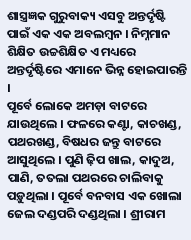ଶାସ୍ତ୍ରଜ୍ଞକ ଗୁରୁବାକ୍ୟ ଏସବୁ ଅନ୍ତର୍ଦୃଷ୍ଟି ପାଇଁ ଏକ ଏକ ଅବଲମ୍ବନ । ନିମ୍ନମାନ ଶିକ୍ଷିତ ଉଚ୍ଚଶିକ୍ଷିତ ଏ ମଧ୍ୟରେ ଅନ୍ତର୍ଦୃଷ୍ଟିରେ ଏମାନେ ଭିନ୍ନ ହୋଇପାରନ୍ତି ।
ପୂର୍ବେ ଲୋକେ ଅମଡ଼ା ବାଟରେ ଯାଉଥିଲେ । ଫଳରେ କଣ୍ଟା, କାଚଖଣ୍ଡ, ପଥରଖଣ୍ଡ, ବିଷଧର ଜନ୍ତୁ ବାଟରେ ଆସୁଥିଲେ । ପୁଣି ଢ଼ିପ ଖାଲ, କାଦୁଅ, ପାଣି, ତତଲା ପଥରରେ ଚାଲିବାକୁ ପଡ଼ୁଥିଲା । ପୂର୍ବେ ବନବାସ ଏକ ଖୋଲା ଜେଲ ଦଣ୍ଡପରି ଦଣ୍ଡଥିଲା । ଶ୍ରୀରାମ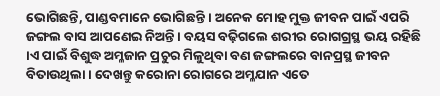ଭୋଗିଛନ୍ତି, ପାଣ୍ଡବମାନେ ଭୋଗିଛନ୍ତି । ଅନେକ ମୋହ ମୁକ୍ତ ଜୀବନ ପାଇଁ ଏପରି ଜଙ୍ଗଲ ବାସ ଆପଣେଇ ନିଅନ୍ତି । ବୟସ ବଢ଼ିଗଲେ ଶରୀର ରୋଗଗ୍ରସ୍ଥ ଭୟ ରହିଛି ।ଏ ପାଇଁ ବିଶୁଦ୍ଧ ଅମ୍ଳଜାନ ପ୍ରଚୁର ମିଳୁଥିବା ବଣ ଜଙ୍ଗଲରେ ବାନପ୍ରସ୍ଥ ଜୀବନ ବିତାଉଥିଲା । ଦେଖନ୍ତୁ କରୋନା ରୋଗରେ ଅମ୍ଳଯାନ ଏତେ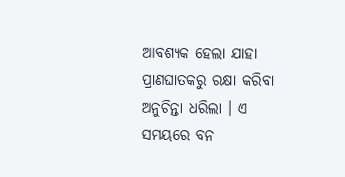ଆବଶ୍ୟକ ହେଲା ଯାହା ପ୍ରାଣଘାତକରୁ ରକ୍ଷା କରିବା ଅନୁଚିନ୍ତା ଧରିଲା । ଏ ସମୟରେ ବନ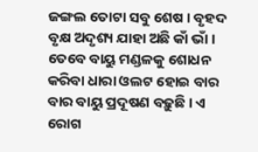ଜଙ୍ଗଲ ତୋଟା ସବୁ ଶେଷ । ବୃହଦ ବୃକ୍ଷ ଅଦୃଶ୍ୟ ଯାହା ଅଛି କାଁ ଭାଁ । ତେବେ ବାୟୁ ମଣ୍ଡଳକୁ ଶୋଧନ କରିବା ଧାରା ଓଲଟ ହୋଇ ବାର ବାର ବାୟୁ ପ୍ରଦୂଷଣ ବଢ଼ୁଛି । ଏ ରୋଗ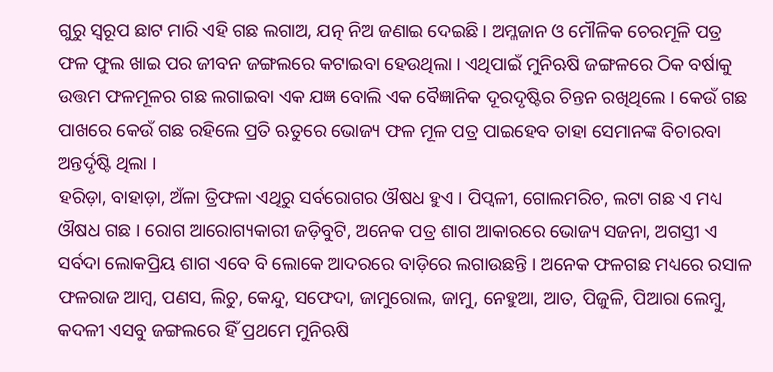ଗୁରୁ ସ୍ୱରୂପ ଛାଟ ମାରି ଏହି ଗଛ ଲଗାଅ, ଯତ୍ନ ନିଅ ଜଣାଇ ଦେଇଛି । ଅମ୍ଳଜାନ ଓ ମୌଳିକ ଚେରମୂଳି ପତ୍ର ଫଳ ଫୁଲ ଖାଇ ପର ଜୀବନ ଜଙ୍ଗଲରେ କଟାଇବା ହେଉଥିଲା । ଏଥିପାଇଁ ମୁନିଋଷି ଜଙ୍ଗଳରେ ଠିକ ବର୍ଷାକୁ ଉତ୍ତମ ଫଳମୂଳର ଗଛ ଲଗାଇବା ଏକ ଯଜ୍ଞ ବୋଲି ଏକ ବୈଜ୍ଞାନିକ ଦୂରଦୃଷ୍ଟିର ଚିନ୍ତନ ରଖିଥିଲେ । କେଉଁ ଗଛ ପାଖରେ କେଉଁ ଗଛ ରହିଲେ ପ୍ରତି ଋତୁରେ ଭୋଜ୍ୟ ଫଳ ମୂଳ ପତ୍ର ପାଇହେବ ତାହା ସେମାନଙ୍କ ବିଚାରବା ଅନ୍ତର୍ଦୃଷ୍ଟି ଥିଲା ।
ହରିଡ଼ା, ବାହାଡ଼ା, ଅଁଳା ତ୍ରିଫଳା ଏଥିରୁ ସର୍ବରୋଗର ଔଷଧ ହୁଏ । ପିପ୍ୱଳୀ, ଗୋଲମରିଚ, ଲଟା ଗଛ ଏ ମଧ୍ୟ ଔଷଧ ଗଛ । ରୋଗ ଆରୋଗ୍ୟକାରୀ ଜଡ଼ିବୁଟି, ଅନେକ ପତ୍ର ଶାଗ ଆକାରରେ ଭୋଜ୍ୟ ସଜନା, ଅଗସ୍ତୀ ଏ ସର୍ବଦା ଲୋକପ୍ରିୟ ଶାଗ ଏବେ ବି ଲୋକେ ଆଦରରେ ବାଡ଼ିରେ ଲଗାଉଛନ୍ତି । ଅନେକ ଫଳଗଛ ମଧ୍ୟରେ ରସାଳ ଫଳରାଜ ଆମ୍ବ, ପଣସ, ଲିଚୁ, କେନ୍ଦୁ, ସଫେଦା, ଜାମୁରୋଲ, ଜାମୁ, ନେହୁଆ, ଆତ, ପିଜୁଳି, ପିଆରା ଲେମ୍ବୁ, କଦଳୀ ଏସବୁ ଜଙ୍ଗଲରେ ହିଁ ପ୍ରଥମେ ମୁନିଋଷି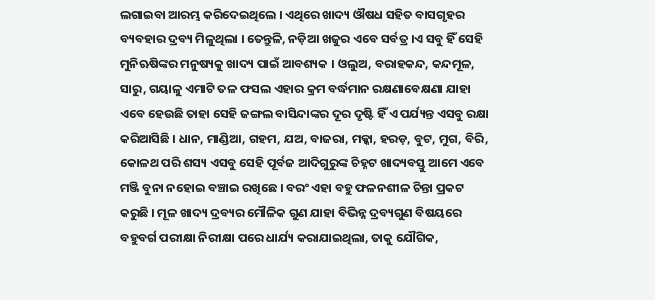ଲଗାଇବା ଆରମ୍ଭ କରିଦେଇଥିଲେ । ଏଥିରେ ଖାଦ୍ୟ ଔଷଧ ସହିତ ବାସଗୃହର ବ୍ୟବହାର ଦ୍ରବ୍ୟ ମିଳୁଥିଲା । ତେନ୍ତୁଳି, ନଡ଼ିଆ ଖଜୁର ଏବେ ସର୍ବତ୍ର ।ଏ ସବୁ ହିଁ ସେହି ମୁନିଋଷିଙ୍କର ମନୁଷ୍ୟକୁ ଖାଦ୍ୟ ପାଇଁ ଆବଶ୍ୟକ । ଓଲୁଅ, ବରାହକନ୍ଦ, କନ୍ଦମୂଳ, ସାରୁ, ଗୟାଳୁ ଏମାଟି ତଳ ଫସଲ ଏହାର କ୍ରମ ବର୍ଦ୍ଧମାନ ରକ୍ଷଣାବେକ୍ଷଣା ଯାହା ଏବେ ହେଉଛି ତାହା ସେହି ଜଙ୍ଗଲ ବାସିନ୍ଦାଙ୍କର ଦୂର ଦୃଷ୍ଟି ହିଁ ଏ ପର୍ଯ୍ୟନ୍ତ ଏସବୁ ରକ୍ଷା କରିଆସିଛି । ଧାନ, ମାଣ୍ଡିଆ, ଗହମ, ଯଅ, ବାଜରା, ମକ୍କା, ହରଡ଼, ବୁଟ, ମୁଗ, ବିରି, କୋଳଥ ପରି ଶସ୍ୟ ଏସବୁ ସେହି ପୂର୍ବଜ ଆଦିଗୁରୁଙ୍କ ଚିହ୍ନଟ ଖାଦ୍ୟବସ୍ତୁ ଆମେ ଏବେ ମଞ୍ଜି ବୁନା ନହୋଇ ବଞ୍ଚାଇ ରଖିଛେ । ବରଂ ଏହା ବହୁ ଫଳନଶୀଳ ଚିନ୍ତା ପ୍ରକଟ କରୁଛି । ମୂଳ ଖାଦ୍ୟ ଦ୍ରବ୍ୟର ମୌଳିକ ଗୁଣ ଯାହା ବିଭିନ୍ନ ଦ୍ରବ୍ୟଗୁଣ ବିଷୟରେ ବହୁବର୍ଗ ପରୀକ୍ଷା ନିରୀକ୍ଷା ପରେ ଧାର୍ଯ୍ୟ କରାଯାଇଥିଲା, ତାକୁ ଯୌଗିକ,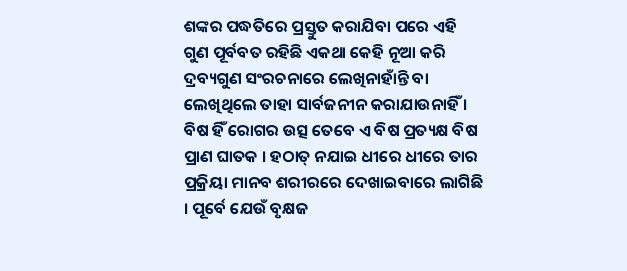ଶଙ୍କର ପଦ୍ଧତିରେ ପ୍ରସ୍ତୁତ କରାଯିବା ପରେ ଏହି ଗୁଣ ପୂର୍ବବତ ରହିଛି ଏକଥା କେହି ନୂଆ କରି ଦ୍ରବ୍ୟଗୁଣ ସଂରଚନାରେ ଲେଖିନାହାଁନ୍ତି ବା ଲେଖିଥିଲେ ତାହା ସାର୍ବଜନୀନ କରାଯାଉନାହିଁ । ବିଷ ହିଁ ରୋଗର ଉତ୍ସ ତେବେ ଏ ବିଷ ପ୍ରତ୍ୟକ୍ଷ ବିଷ ପ୍ରାଣ ଘାତକ । ହଠାତ୍ ନଯାଇ ଧୀରେ ଧୀରେ ତାର ପ୍ରକ୍ରିୟା ମାନବ ଶରୀରରେ ଦେଖାଇବାରେ ଲାଗିଛି । ପୂର୍ବେ ଯେଉଁ ବୃକ୍ଷଜ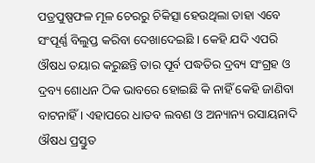ପତ୍ରପୁଷ୍ପଫଳ ମୂଳ ଚେରରୁ ଚିକିତ୍ସା ହେଉଥିଲା ତାହା ଏବେ ସଂପୂର୍ଣ୍ଣ ବିଲୁପ୍ତ କରିବା ଦେଖାଦେଇଛି । କେହି ଯଦି ଏପରି ଔଷଧ ତୟାର କରୁଛନ୍ତି ତାର ପୂର୍ବ ପଦ୍ଧତିର ଦ୍ରବ୍ୟ ସଂଗ୍ରହ ଓ ଦ୍ରବ୍ୟ ଶୋଧନ ଠିକ ଭାବରେ ହୋଇଛି କି ନାହିଁ କେହି ଜାଣିବା ବାଟନାହିଁ । ଏହାପରେ ଧାତବ ଲବଣ ଓ ଅନ୍ୟାନ୍ୟ ରସାୟନାଦି ଔଷଧ ପ୍ରସ୍ତୁତ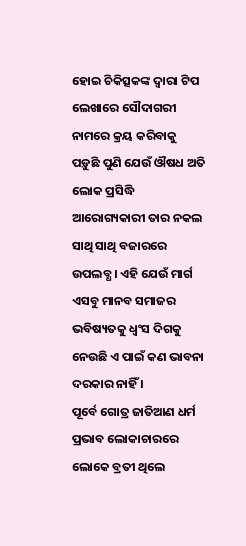ହୋଇ ଚିକିତ୍ସକଙ୍କ ଦ୍ୱାରା ଟିପ ଲେଖାରେ ସୌଦାଗରୀ ନାମରେ କ୍ରୟ କରିବାକୁ ପଡ଼ୁଛି ପୁଣି ଯେଉଁ ଔଷଧ ଅତି ଲୋକ ପ୍ରସିଦ୍ଧି ଆରୋଗ୍ୟକାରୀ ତାର ନକଲ ସାଥି ସାଥି ବଜାରରେ ଉପଲବ୍ଧ । ଏହି ଯେଉଁ ମାର୍ଗ ଏସବୁ ମାନବ ସମାଜର ଭବିଷ୍ୟତକୁ ଧ୍ୱଂସ ଦିଗକୁ ନେଉଛି ଏ ପାଇଁ କଣ ଭାବନା ଦରକାର ନାହିଁ ।
ପୂର୍ବେ ଗୋତ୍ର ଜାତିଆଣ ଧର୍ମ ପ୍ରଭାବ ଲୋକାଚାରରେ ଲୋକେ ବ୍ରତୀ ଥିଲେ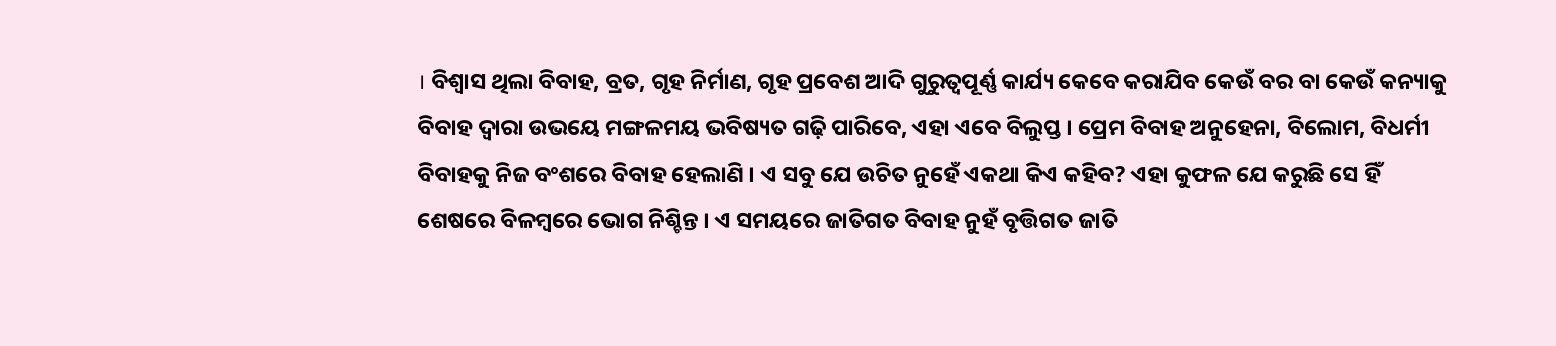। ବିଶ୍ୱାସ ଥିଲା ବିବାହ, ବ୍ରତ, ଗୃହ ନିର୍ମାଣ, ଗୃହ ପ୍ରବେଶ ଆଦି ଗୁରୁତ୍ୱପୂର୍ଣ୍ଣ କାର୍ଯ୍ୟ କେବେ କରାଯିବ କେଉଁ ବର ବା କେଉଁ କନ୍ୟାକୁ ବିବାହ ଦ୍ୱାରା ଉଭୟେ ମଙ୍ଗଳମୟ ଭବିଷ୍ୟତ ଗଢ଼ି ପାରିବେ, ଏହା ଏବେ ବିଲୁପ୍ତ । ପ୍ରେମ ବିବାହ ଅନୁହେନା, ବିଲୋମ, ବିଧର୍ମୀ ବିବାହକୁ ନିଜ ବଂଶରେ ବିବାହ ହେଲାଣି । ଏ ସବୁ ଯେ ଉଚିତ ନୁହେଁ ଏକଥା କିଏ କହିବ? ଏହା କୁଫଳ ଯେ କରୁଛି ସେ ହିଁ ଶେଷରେ ବିଳମ୍ବରେ ଭୋଗ ନିଶ୍ଚିନ୍ତ । ଏ ସମୟରେ ଜାତିଗତ ବିବାହ ନୁହଁ ବୃତ୍ତିଗତ ଜାତି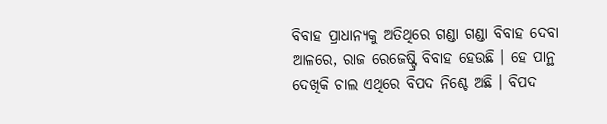ବିବାହ ପ୍ରାଧାନ୍ୟକୁ ଅତିଥିରେ ଗଣ୍ଡା ଗଣ୍ଡା ବିବାହ ଦେବା ଆଳରେ, ରାଜ ରେଜେଷ୍ଟ୍ରି ବିବାହ ହେଉଛି । ହେ ପାନ୍ଥ ଦେଖିକି ଚାଲ ଏଥିରେ ବିପଦ ନିଶ୍ଚେ ଅଛି । ବିପଦ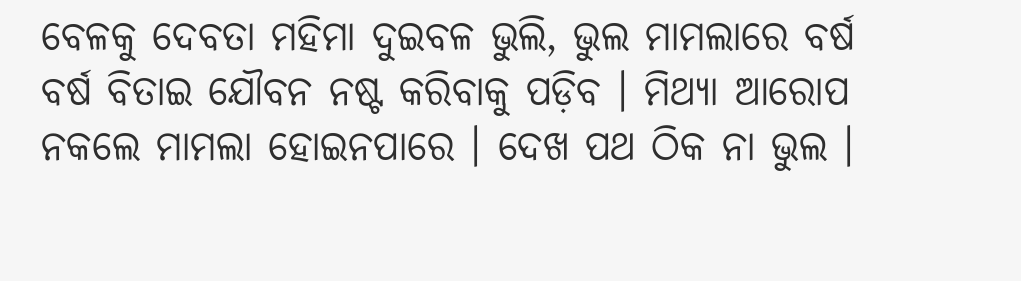ବେଳକୁ ଦେବତା ମହିମା ଦୁଇବଳ ଭୁଲି, ଭୁଲ ମାମଲାରେ ବର୍ଷ ବର୍ଷ ବିତାଇ ଯୌବନ ନଷ୍ଟ କରିବାକୁ ପଡ଼ିବ । ମିଥ୍ୟା ଆରୋପ ନକଲେ ମାମଲା ହୋଇନପାରେ । ଦେଖ ପଥ ଠିକ ନା ଭୁଲ ।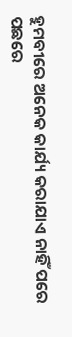ହୁମବୀରେ ଅନେକ କାର୍ଯ୍ୟ କରାଯାଏ ନାହିଁ ପରେ ପଛରେ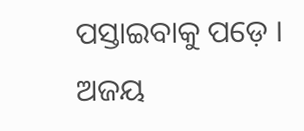ପସ୍ତାଇବାକୁ ପଡ଼େ ।
ଅଜୟ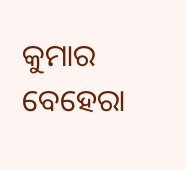କୁମାର ବେହେରା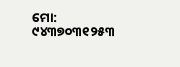ମୋ: ୯୪୩୭୦୩୧୨୫୩